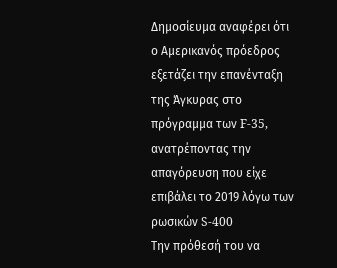Δημοσίευμα αναφέρει ότι ο Αμερικανός πρόεδρος εξετάζει την επανένταξη της Άγκυρας στο πρόγραμμα των F-35, ανατρέποντας την απαγόρευση που είχε επιβάλει το 2019 λόγω των ρωσικών S-400
Την πρόθεσή του να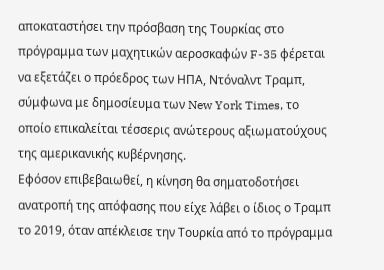αποκαταστήσει την πρόσβαση της Τουρκίας στο πρόγραμμα των μαχητικών αεροσκαφών F-35 φέρεται να εξετάζει ο πρόεδρος των ΗΠΑ, Ντόναλντ Τραμπ, σύμφωνα με δημοσίευμα των New York Times, το οποίο επικαλείται τέσσερις ανώτερους αξιωματούχους της αμερικανικής κυβέρνησης.
Εφόσον επιβεβαιωθεί, η κίνηση θα σηματοδοτήσει ανατροπή της απόφασης που είχε λάβει ο ίδιος ο Τραμπ το 2019, όταν απέκλεισε την Τουρκία από το πρόγραμμα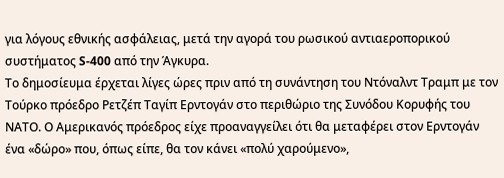για λόγους εθνικής ασφάλειας, μετά την αγορά του ρωσικού αντιαεροπορικού συστήματος S-400 από την Άγκυρα.
Το δημοσίευμα έρχεται λίγες ώρες πριν από τη συνάντηση του Ντόναλντ Τραμπ με τον Τούρκο πρόεδρο Ρετζέπ Ταγίπ Ερντογάν στο περιθώριο της Συνόδου Κορυφής του ΝΑΤΟ. Ο Αμερικανός πρόεδρος είχε προαναγγείλει ότι θα μεταφέρει στον Ερντογάν ένα «δώρο» που, όπως είπε, θα τον κάνει «πολύ χαρούμενο»,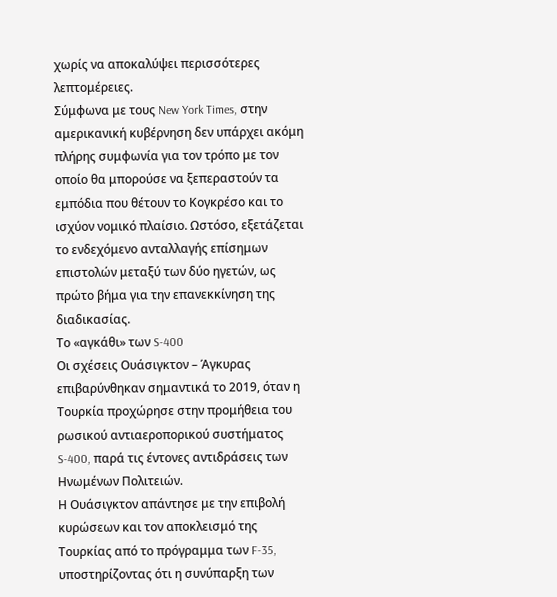χωρίς να αποκαλύψει περισσότερες λεπτομέρειες.
Σύμφωνα με τους New York Times, στην αμερικανική κυβέρνηση δεν υπάρχει ακόμη πλήρης συμφωνία για τον τρόπο με τον οποίο θα μπορούσε να ξεπεραστούν τα εμπόδια που θέτουν το Κογκρέσο και το ισχύον νομικό πλαίσιο. Ωστόσο, εξετάζεται το ενδεχόμενο ανταλλαγής επίσημων επιστολών μεταξύ των δύο ηγετών, ως πρώτο βήμα για την επανεκκίνηση της διαδικασίας.
Το «αγκάθι» των S-400
Οι σχέσεις Ουάσιγκτον – Άγκυρας επιβαρύνθηκαν σημαντικά το 2019, όταν η Τουρκία προχώρησε στην προμήθεια του ρωσικού αντιαεροπορικού συστήματος S-400, παρά τις έντονες αντιδράσεις των Ηνωμένων Πολιτειών.
Η Ουάσιγκτον απάντησε με την επιβολή κυρώσεων και τον αποκλεισμό της Τουρκίας από το πρόγραμμα των F-35, υποστηρίζοντας ότι η συνύπαρξη των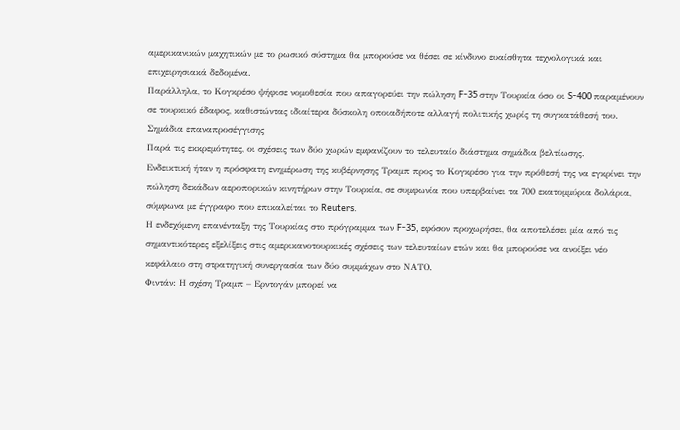αμερικανικών μαχητικών με το ρωσικό σύστημα θα μπορούσε να θέσει σε κίνδυνο ευαίσθητα τεχνολογικά και επιχειρησιακά δεδομένα.
Παράλληλα, το Κογκρέσο ψήφισε νομοθεσία που απαγορεύει την πώληση F-35 στην Τουρκία όσο οι S-400 παραμένουν σε τουρκικό έδαφος, καθιστώντας ιδιαίτερα δύσκολη οποιαδήποτε αλλαγή πολιτικής χωρίς τη συγκατάθεσή του.
Σημάδια επαναπροσέγγισης
Παρά τις εκκρεμότητες, οι σχέσεις των δύο χωρών εμφανίζουν το τελευταίο διάστημα σημάδια βελτίωσης.
Ενδεικτική ήταν η πρόσφατη ενημέρωση της κυβέρνησης Τραμπ προς το Κογκρέσο για την πρόθεσή της να εγκρίνει την πώληση δεκάδων αεροπορικών κινητήρων στην Τουρκία, σε συμφωνία που υπερβαίνει τα 700 εκατομμύρια δολάρια, σύμφωνα με έγγραφο που επικαλείται το Reuters.
Η ενδεχόμενη επανένταξη της Τουρκίας στο πρόγραμμα των F-35, εφόσον προχωρήσει, θα αποτελέσει μία από τις σημαντικότερες εξελίξεις στις αμερικανοτουρκικές σχέσεις των τελευταίων ετών και θα μπορούσε να ανοίξει νέο κεφάλαιο στη στρατηγική συνεργασία των δύο συμμάχων στο ΝΑΤΟ.
Φιντάν: Η σχέση Τραμπ – Ερντογάν μπορεί να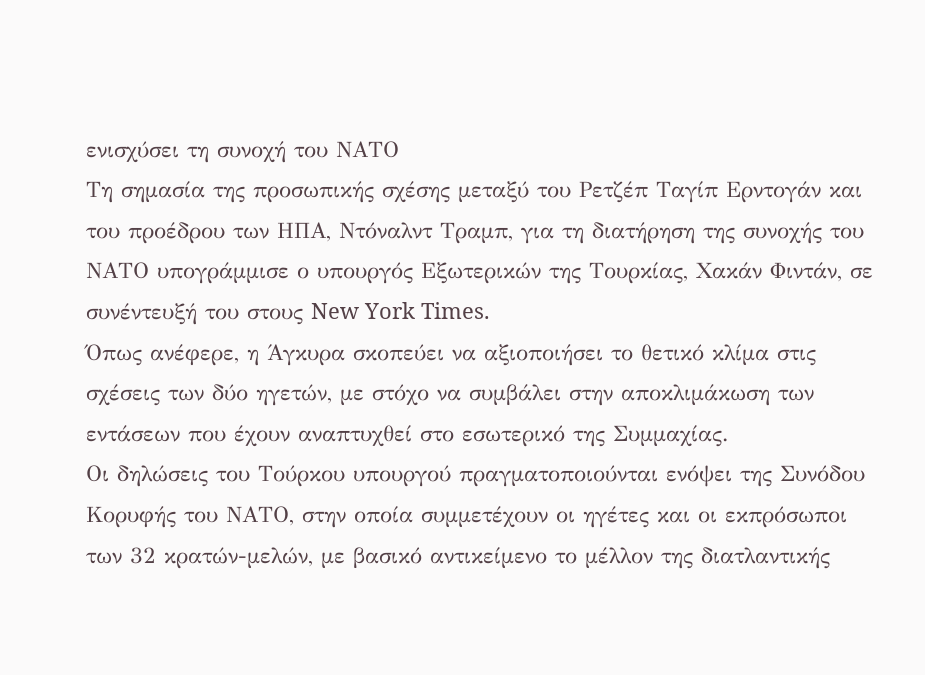ενισχύσει τη συνοχή του ΝΑΤΟ
Τη σημασία της προσωπικής σχέσης μεταξύ του Ρετζέπ Ταγίπ Ερντογάν και του προέδρου των ΗΠΑ, Ντόναλντ Τραμπ, για τη διατήρηση της συνοχής του ΝΑΤΟ υπογράμμισε ο υπουργός Εξωτερικών της Τουρκίας, Χακάν Φιντάν, σε συνέντευξή του στους New York Times.
Όπως ανέφερε, η Άγκυρα σκοπεύει να αξιοποιήσει το θετικό κλίμα στις σχέσεις των δύο ηγετών, με στόχο να συμβάλει στην αποκλιμάκωση των εντάσεων που έχουν αναπτυχθεί στο εσωτερικό της Συμμαχίας.
Οι δηλώσεις του Τούρκου υπουργού πραγματοποιούνται ενόψει της Συνόδου Κορυφής του ΝΑΤΟ, στην οποία συμμετέχουν οι ηγέτες και οι εκπρόσωποι των 32 κρατών-μελών, με βασικό αντικείμενο το μέλλον της διατλαντικής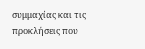συμμαχίας και τις προκλήσεις που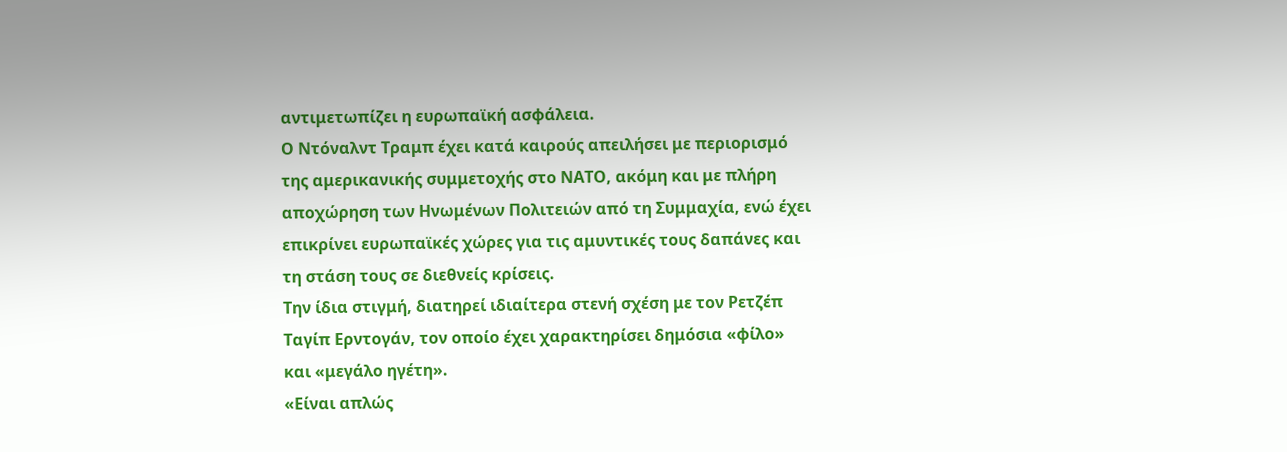αντιμετωπίζει η ευρωπαϊκή ασφάλεια.
Ο Ντόναλντ Τραμπ έχει κατά καιρούς απειλήσει με περιορισμό της αμερικανικής συμμετοχής στο ΝΑΤΟ, ακόμη και με πλήρη αποχώρηση των Ηνωμένων Πολιτειών από τη Συμμαχία, ενώ έχει επικρίνει ευρωπαϊκές χώρες για τις αμυντικές τους δαπάνες και τη στάση τους σε διεθνείς κρίσεις.
Την ίδια στιγμή, διατηρεί ιδιαίτερα στενή σχέση με τον Ρετζέπ Ταγίπ Ερντογάν, τον οποίο έχει χαρακτηρίσει δημόσια «φίλο» και «μεγάλο ηγέτη».
«Είναι απλώς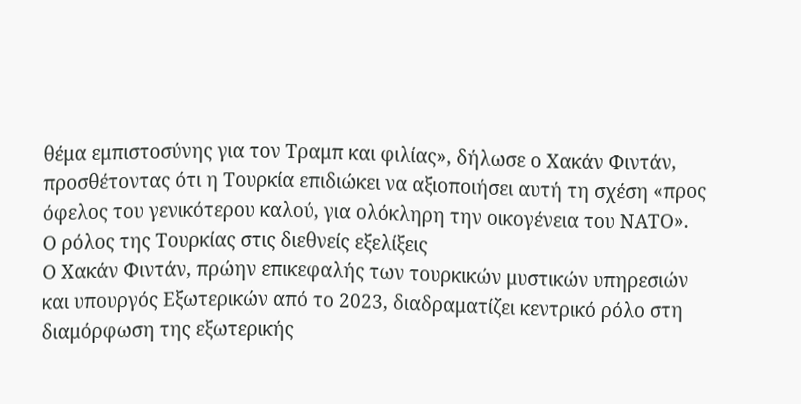θέμα εμπιστοσύνης για τον Τραμπ και φιλίας», δήλωσε ο Χακάν Φιντάν, προσθέτοντας ότι η Τουρκία επιδιώκει να αξιοποιήσει αυτή τη σχέση «προς όφελος του γενικότερου καλού, για ολόκληρη την οικογένεια του ΝΑΤΟ».
Ο ρόλος της Τουρκίας στις διεθνείς εξελίξεις
Ο Χακάν Φιντάν, πρώην επικεφαλής των τουρκικών μυστικών υπηρεσιών και υπουργός Εξωτερικών από το 2023, διαδραματίζει κεντρικό ρόλο στη διαμόρφωση της εξωτερικής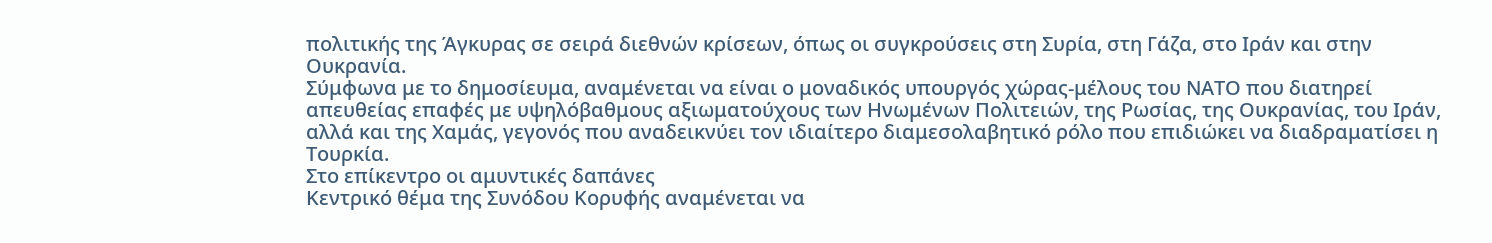πολιτικής της Άγκυρας σε σειρά διεθνών κρίσεων, όπως οι συγκρούσεις στη Συρία, στη Γάζα, στο Ιράν και στην Ουκρανία.
Σύμφωνα με το δημοσίευμα, αναμένεται να είναι ο μοναδικός υπουργός χώρας-μέλους του ΝΑΤΟ που διατηρεί απευθείας επαφές με υψηλόβαθμους αξιωματούχους των Ηνωμένων Πολιτειών, της Ρωσίας, της Ουκρανίας, του Ιράν, αλλά και της Χαμάς, γεγονός που αναδεικνύει τον ιδιαίτερο διαμεσολαβητικό ρόλο που επιδιώκει να διαδραματίσει η Τουρκία.
Στο επίκεντρο οι αμυντικές δαπάνες
Κεντρικό θέμα της Συνόδου Κορυφής αναμένεται να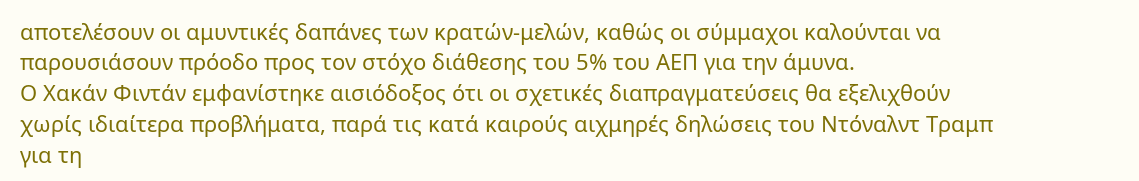αποτελέσουν οι αμυντικές δαπάνες των κρατών-μελών, καθώς οι σύμμαχοι καλούνται να παρουσιάσουν πρόοδο προς τον στόχο διάθεσης του 5% του ΑΕΠ για την άμυνα.
Ο Χακάν Φιντάν εμφανίστηκε αισιόδοξος ότι οι σχετικές διαπραγματεύσεις θα εξελιχθούν χωρίς ιδιαίτερα προβλήματα, παρά τις κατά καιρούς αιχμηρές δηλώσεις του Ντόναλντ Τραμπ για τη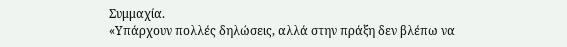Συμμαχία.
«Υπάρχουν πολλές δηλώσεις, αλλά στην πράξη δεν βλέπω να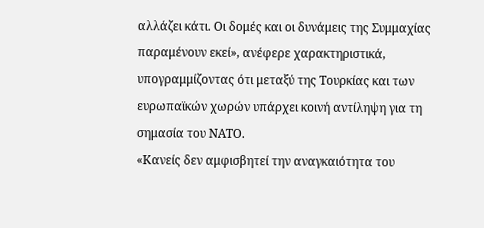αλλάζει κάτι. Οι δομές και οι δυνάμεις της Συμμαχίας παραμένουν εκεί», ανέφερε χαρακτηριστικά, υπογραμμίζοντας ότι μεταξύ της Τουρκίας και των ευρωπαϊκών χωρών υπάρχει κοινή αντίληψη για τη σημασία του ΝΑΤΟ.
«Κανείς δεν αμφισβητεί την αναγκαιότητα του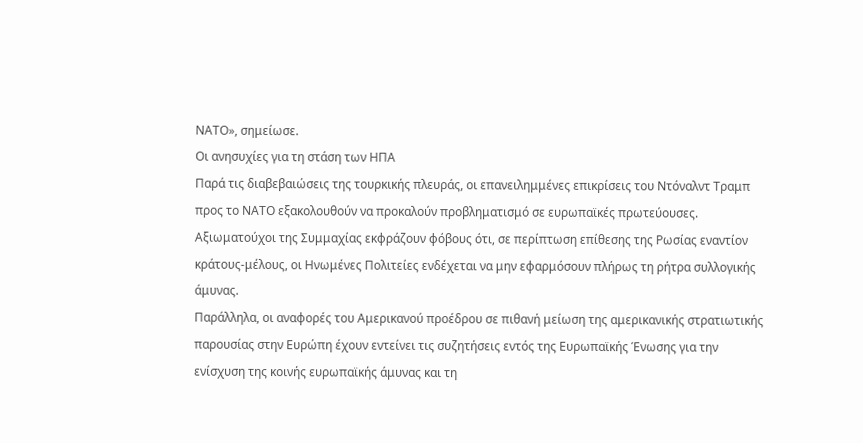ΝΑΤΟ», σημείωσε.
Οι ανησυχίες για τη στάση των ΗΠΑ
Παρά τις διαβεβαιώσεις της τουρκικής πλευράς, οι επανειλημμένες επικρίσεις του Ντόναλντ Τραμπ προς το ΝΑΤΟ εξακολουθούν να προκαλούν προβληματισμό σε ευρωπαϊκές πρωτεύουσες.
Αξιωματούχοι της Συμμαχίας εκφράζουν φόβους ότι, σε περίπτωση επίθεσης της Ρωσίας εναντίον κράτους-μέλους, οι Ηνωμένες Πολιτείες ενδέχεται να μην εφαρμόσουν πλήρως τη ρήτρα συλλογικής άμυνας.
Παράλληλα, οι αναφορές του Αμερικανού προέδρου σε πιθανή μείωση της αμερικανικής στρατιωτικής παρουσίας στην Ευρώπη έχουν εντείνει τις συζητήσεις εντός της Ευρωπαϊκής Ένωσης για την ενίσχυση της κοινής ευρωπαϊκής άμυνας και τη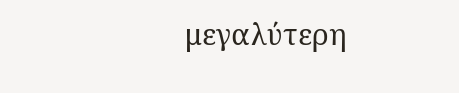μεγαλύτερη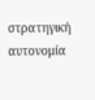στρατηγική αυτονομία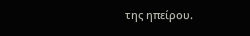της ηπείρου.